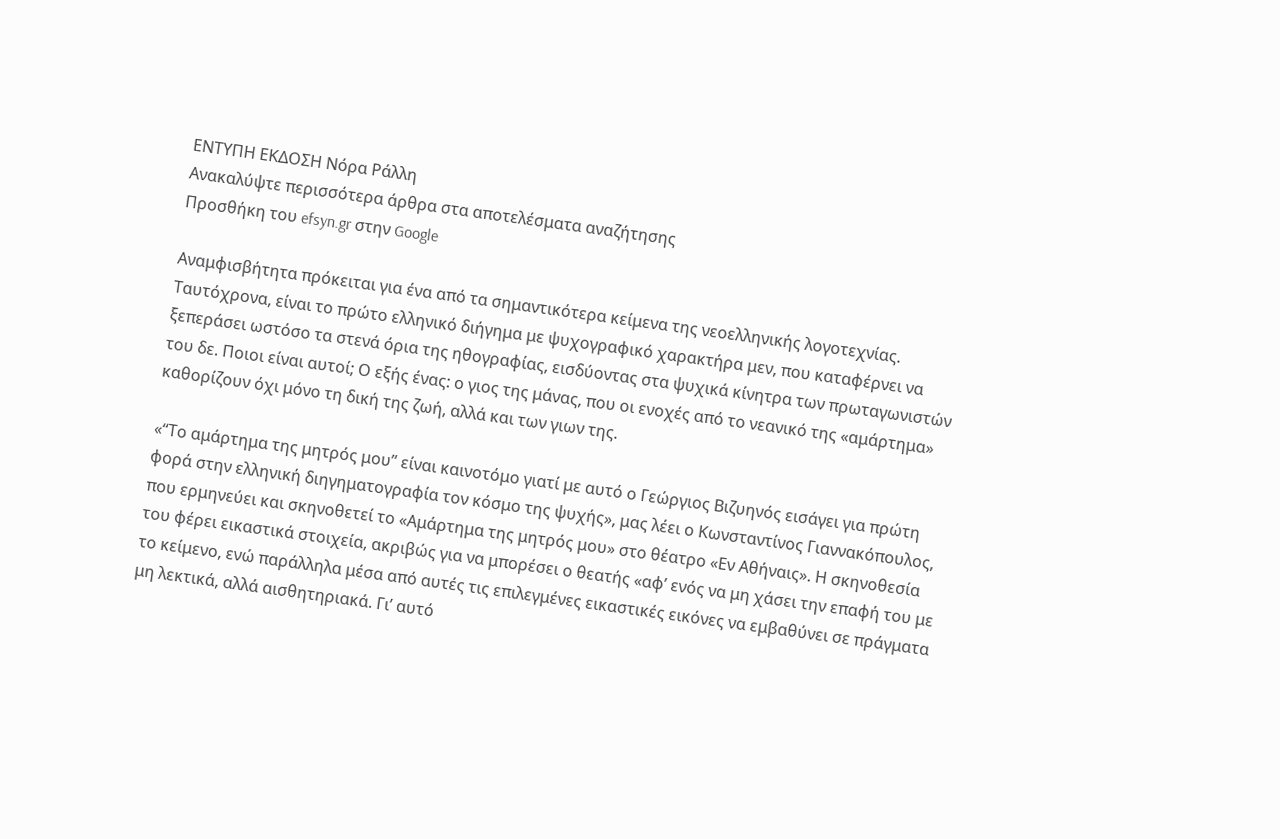ΕΝΤΥΠΗ ΕΚΔΟΣΗ Νόρα Ράλλη
Ανακαλύψτε περισσότερα άρθρα στα αποτελέσματα αναζήτησης
Προσθήκη του efsyn.gr στην Google

Αναμφισβήτητα πρόκειται για ένα από τα σημαντικότερα κείμενα της νεοελληνικής λογοτεχνίας. Ταυτόχρονα, είναι το πρώτο ελληνικό διήγημα με ψυχογραφικό χαρακτήρα μεν, που καταφέρνει να ξεπεράσει ωστόσο τα στενά όρια της ηθογραφίας, εισδύοντας στα ψυχικά κίνητρα των πρωταγωνιστών του δε. Ποιοι είναι αυτοί; Ο εξής ένας: ο γιος της μάνας, που οι ενοχές από το νεανικό της «αμάρτημα» καθορίζουν όχι μόνο τη δική της ζωή, αλλά και των γιων της.

«“Το αμάρτημα της μητρός μου” είναι καινοτόμο γιατί με αυτό ο Γεώργιος Βιζυηνός εισάγει για πρώτη φορά στην ελληνική διηγηματογραφία τον κόσμο της ψυχής», μας λέει ο Κωνσταντίνος Γιαννακόπουλος, που ερμηνεύει και σκηνοθετεί το «Αμάρτημα της μητρός μου» στο θέατρο «Εν Αθήναις». Η σκηνοθεσία του φέρει εικαστικά στοιχεία, ακριβώς για να μπορέσει ο θεατής «αφ’ ενός να μη χάσει την επαφή του με το κείμενο, ενώ παράλληλα μέσα από αυτές τις επιλεγμένες εικαστικές εικόνες να εμβαθύνει σε πράγματα μη λεκτικά, αλλά αισθητηριακά. Γι’ αυτό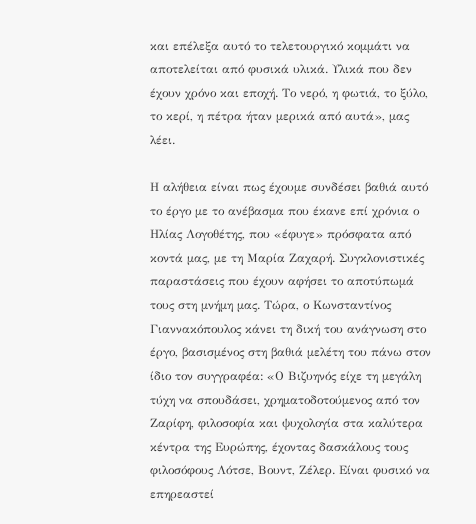και επέλεξα αυτό το τελετουργικό κομμάτι να αποτελείται από φυσικά υλικά. Υλικά που δεν έχουν χρόνο και εποχή. Το νερό, η φωτιά, το ξύλο, το κερί, η πέτρα ήταν μερικά από αυτά», μας λέει.

Η αλήθεια είναι πως έχουμε συνδέσει βαθιά αυτό το έργο με το ανέβασμα που έκανε επί χρόνια ο Ηλίας Λογοθέτης, που «έφυγε» πρόσφατα από κοντά μας, με τη Μαρία Ζαχαρή. Συγκλονιστικές παραστάσεις που έχουν αφήσει το αποτύπωμά τους στη μνήμη μας. Τώρα, ο Κωνσταντίνος Γιαννακόπουλος κάνει τη δική του ανάγνωση στο έργο, βασισμένος στη βαθιά μελέτη του πάνω στον ίδιο τον συγγραφέα: «Ο Βιζυηνός είχε τη μεγάλη τύχη να σπουδάσει, χρηματοδοτούμενος από τον Ζαρίφη, φιλοσοφία και ψυχολογία στα καλύτερα κέντρα της Ευρώπης, έχοντας δασκάλους τους φιλοσόφους Λότσε, Βουντ, Ζέλερ. Είναι φυσικό να επηρεαστεί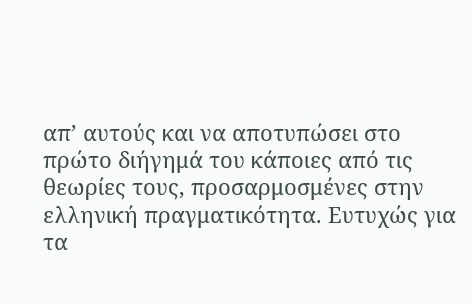απ’ αυτούς και να αποτυπώσει στο πρώτο διήγημά του κάποιες από τις θεωρίες τους, προσαρμοσμένες στην ελληνική πραγματικότητα. Ευτυχώς για τα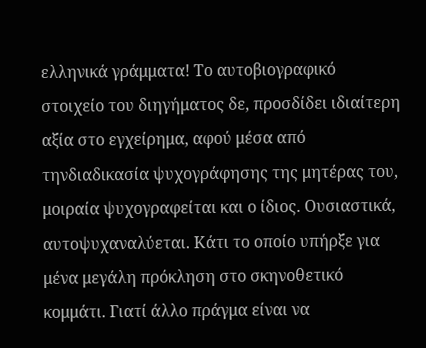ελληνικά γράμματα! Το αυτοβιογραφικό στοιχείο του διηγήματος δε, προσδίδει ιδιαίτερη αξία στο εγχείρημα, αφού μέσα από τηνδιαδικασία ψυχογράφησης της μητέρας του, μοιραία ψυχογραφείται και ο ίδιος. Ουσιαστικά, αυτοψυχαναλύεται. Κάτι το οποίο υπήρξε για μένα μεγάλη πρόκληση στο σκηνοθετικό κομμάτι. Γιατί άλλο πράγμα είναι να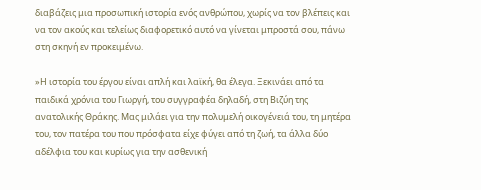διαβάζεις μια προσωπική ιστορία ενός ανθρώπου, χωρίς να τον βλέπεις και να τον ακούς και τελείως διαφορετικό αυτό να γίνεται μπροστά σου, πάνω στη σκηνή εν προκειμένω.

»Η ιστορία του έργου είναι απλή και λαϊκή, θα έλεγα. Ξεκινάει από τα παιδικά χρόνια του Γιωργή, του συγγραφέα δηλαδή, στη Βιζύη της ανατολικής Θράκης. Μας μιλάει για την πολυμελή οικογένειά του, τη μητέρα του, τον πατέρα του που πρόσφατα είχε φύγει από τη ζωή, τα άλλα δύο αδέλφια του και κυρίως για την ασθενική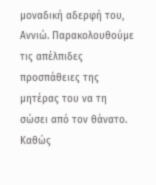μοναδική αδερφή του, Αννιώ. Παρακολουθούμε τις απέλπιδες προσπάθειες της μητέρας του να τη σώσει από τον θάνατο. Καθώς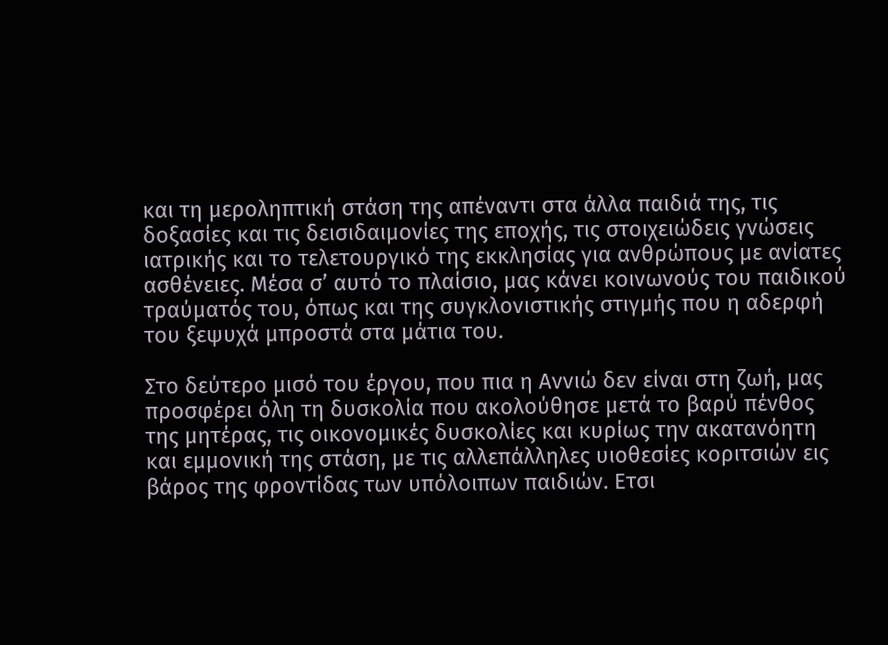και τη μεροληπτική στάση της απέναντι στα άλλα παιδιά της, τις δοξασίες και τις δεισιδαιμονίες της εποχής, τις στοιχειώδεις γνώσεις ιατρικής και το τελετουργικό της εκκλησίας για ανθρώπους με ανίατες ασθένειες. Μέσα σ’ αυτό το πλαίσιο, μας κάνει κοινωνούς του παιδικού τραύματός του, όπως και της συγκλονιστικής στιγμής που η αδερφή του ξεψυχά μπροστά στα μάτια του.

Στο δεύτερο μισό του έργου, που πια η Αννιώ δεν είναι στη ζωή, μας προσφέρει όλη τη δυσκολία που ακολούθησε μετά το βαρύ πένθος της μητέρας, τις οικονομικές δυσκολίες και κυρίως την ακατανόητη και εμμονική της στάση, με τις αλλεπάλληλες υιοθεσίες κοριτσιών εις βάρος της φροντίδας των υπόλοιπων παιδιών. Ετσι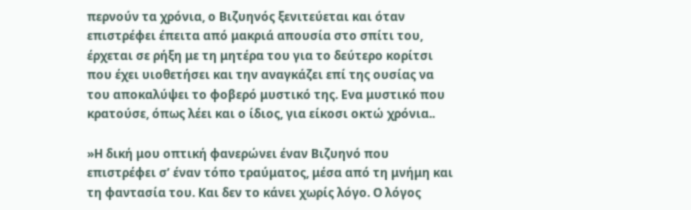περνούν τα χρόνια, ο Βιζυηνός ξενιτεύεται και όταν επιστρέφει έπειτα από μακριά απουσία στο σπίτι του, έρχεται σε ρήξη με τη μητέρα του για το δεύτερο κορίτσι που έχει υιοθετήσει και την αναγκάζει επί της ουσίας να του αποκαλύψει το φοβερό μυστικό της. Ενα μυστικό που κρατούσε, όπως λέει και ο ίδιος, για είκοσι οκτώ χρόνια..

»Η δική μου οπτική φανερώνει έναν Βιζυηνό που επιστρέφει σ’ έναν τόπο τραύματος, μέσα από τη μνήμη και τη φαντασία του. Και δεν το κάνει χωρίς λόγο. Ο λόγος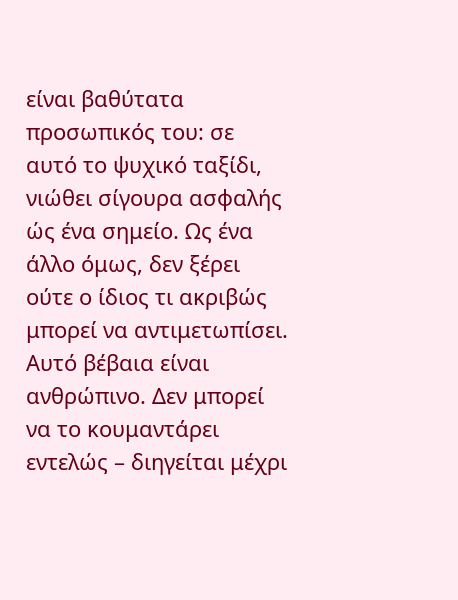είναι βαθύτατα προσωπικός του: σε αυτό το ψυχικό ταξίδι, νιώθει σίγουρα ασφαλής ώς ένα σημείο. Ως ένα άλλο όμως, δεν ξέρει ούτε ο ίδιος τι ακριβώς μπορεί να αντιμετωπίσει. Αυτό βέβαια είναι ανθρώπινο. Δεν μπορεί να το κουμαντάρει εντελώς – διηγείται μέχρι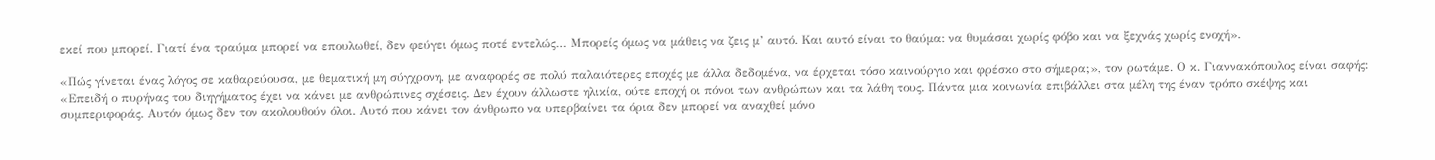εκεί που μπορεί. Γιατί ένα τραύμα μπορεί να επουλωθεί, δεν φεύγει όμως ποτέ εντελώς… Μπορείς όμως να μάθεις να ζεις μ’ αυτό. Και αυτό είναι το θαύμα: να θυμάσαι χωρίς φόβο και να ξεχνάς χωρίς ενοχή».

«Πώς γίνεται ένας λόγος σε καθαρεύουσα, με θεματική μη σύγχρονη, με αναφορές σε πολύ παλαιότερες εποχές με άλλα δεδομένα, να έρχεται τόσο καινούργιο και φρέσκο στο σήμερα;», τον ρωτάμε. Ο κ. Γιαννακόπουλος είναι σαφής: «Επειδή ο πυρήνας του διηγήματος έχει να κάνει με ανθρώπινες σχέσεις. Δεν έχουν άλλωστε ηλικία, ούτε εποχή οι πόνοι των ανθρώπων και τα λάθη τους. Πάντα μια κοινωνία επιβάλλει στα μέλη της έναν τρόπο σκέψης και συμπεριφοράς. Αυτόν όμως δεν τον ακολουθούν όλοι. Αυτό που κάνει τον άνθρωπο να υπερβαίνει τα όρια δεν μπορεί να αναχθεί μόνο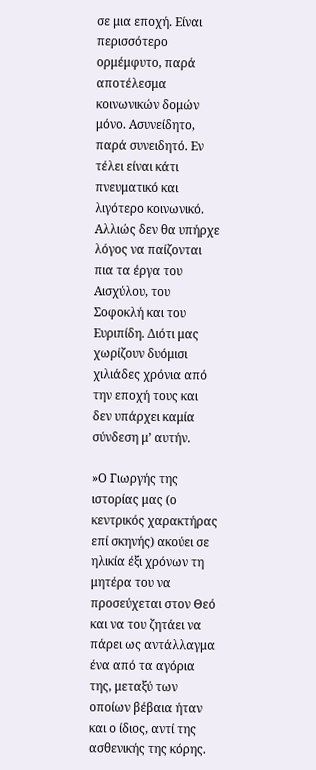σε μια εποχή. Είναι περισσότερο ορμέμφυτο, παρά αποτέλεσμα κοινωνικών δομών μόνο. Ασυνείδητο, παρά συνειδητό. Εν τέλει είναι κάτι πνευματικό και λιγότερο κοινωνικό. Αλλιώς δεν θα υπήρχε λόγος να παίζονται πια τα έργα του Αισχύλου, του Σοφοκλή και του Ευριπίδη. Διότι μας χωρίζουν δυόμισι χιλιάδες χρόνια από την εποχή τους και δεν υπάρχει καμία σύνδεση μ’ αυτήν.

»Ο Γιωργής της ιστορίας μας (ο κεντρικός χαρακτήρας επί σκηνής) ακούει σε ηλικία έξι χρόνων τη μητέρα του να προσεύχεται στον Θεό και να του ζητάει να πάρει ως αντάλλαγμα ένα από τα αγόρια της, μεταξύ των οποίων βέβαια ήταν και ο ίδιος, αντί της ασθενικής της κόρης.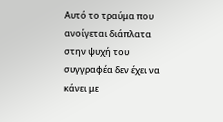Αυτό το τραύμα που ανοίγεται διάπλατα στην ψυχή του συγγραφέα δεν έχει να κάνει με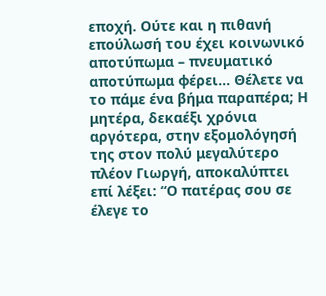εποχή. Ούτε και η πιθανή επούλωσή του έχει κοινωνικό αποτύπωμα – πνευματικό αποτύπωμα φέρει… Θέλετε να το πάμε ένα βήμα παραπέρα; Η μητέρα, δεκαέξι χρόνια αργότερα, στην εξομολόγησή της στον πολύ μεγαλύτερο πλέον Γιωργή, αποκαλύπτει επί λέξει: “Ο πατέρας σου σε έλεγε το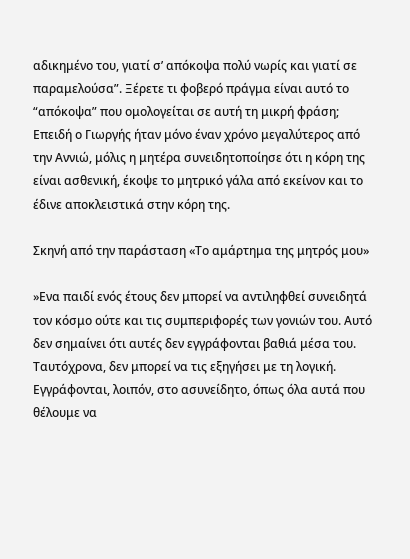αδικημένο του, γιατί σ’ απόκοψα πολύ νωρίς και γιατί σε παραμελούσα”. Ξέρετε τι φοβερό πράγμα είναι αυτό το “απόκοψα” που ομολογείται σε αυτή τη μικρή φράση; Επειδή ο Γιωργής ήταν μόνο έναν χρόνο μεγαλύτερος από την Αννιώ, μόλις η μητέρα συνειδητοποίησε ότι η κόρη της είναι ασθενική, έκοψε το μητρικό γάλα από εκείνον και το έδινε αποκλειστικά στην κόρη της.

Σκηνή από την παράσταση «Το αμάρτημα της μητρός μου»

»Ενα παιδί ενός έτους δεν μπορεί να αντιληφθεί συνειδητά τον κόσμο ούτε και τις συμπεριφορές των γονιών του. Αυτό δεν σημαίνει ότι αυτές δεν εγγράφονται βαθιά μέσα του. Ταυτόχρονα, δεν μπορεί να τις εξηγήσει με τη λογική. Εγγράφονται, λοιπόν, στο ασυνείδητο, όπως όλα αυτά που θέλουμε να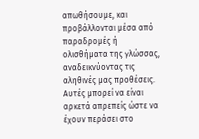απωθήσουμε, και προβάλλονται μέσα από παραδρομές ή ολισθήματα της γλώσσας, αναδεικνύοντας τις αληθινές μας προθέσεις. Αυτές μπορεί να είναι αρκετά απρεπείς ώστε να έχουν περάσει στο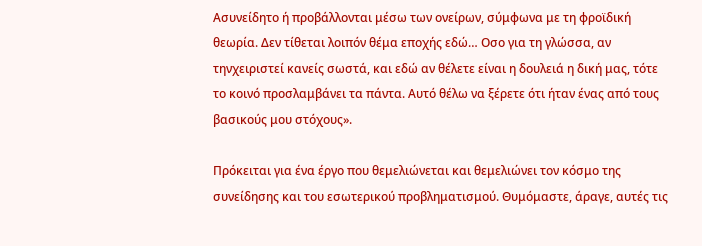Ασυνείδητο ή προβάλλονται μέσω των ονείρων, σύμφωνα με τη φροϊδική θεωρία. Δεν τίθεται λοιπόν θέμα εποχής εδώ… Οσο για τη γλώσσα, αν τηνχειριστεί κανείς σωστά, και εδώ αν θέλετε είναι η δουλειά η δική μας, τότε το κοινό προσλαμβάνει τα πάντα. Αυτό θέλω να ξέρετε ότι ήταν ένας από τους βασικούς μου στόχους».

Πρόκειται για ένα έργο που θεμελιώνεται και θεμελιώνει τον κόσμο της συνείδησης και του εσωτερικού προβληματισμού. Θυμόμαστε, άραγε, αυτές τις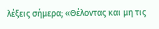λέξεις σήμερα; «Θέλοντας και μη τις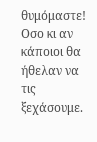θυμόμαστε! Οσο κι αν κάποιοι θα ήθελαν να τις ξεχάσουμε.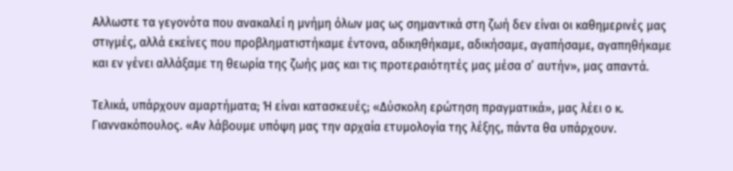Αλλωστε τα γεγονότα που ανακαλεί η μνήμη όλων μας ως σημαντικά στη ζωή δεν είναι οι καθημερινές μας στιγμές, αλλά εκείνες που προβληματιστήκαμε έντονα, αδικηθήκαμε, αδικήσαμε, αγαπήσαμε, αγαπηθήκαμε και εν γένει αλλάξαμε τη θεωρία της ζωής μας και τις προτεραιότητές μας μέσα σ’ αυτήν», μας απαντά.

Τελικά, υπάρχουν αμαρτήματα; Ή είναι κατασκευές; «Δύσκολη ερώτηση πραγματικά», μας λέει ο κ. Γιαννακόπουλος. «Αν λάβουμε υπόψη μας την αρχαία ετυμολογία της λέξης, πάντα θα υπάρχουν.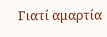Γιατί αμαρτία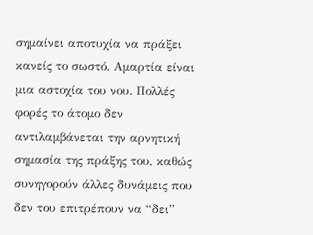σημαίνει αποτυχία να πράξει κανείς το σωστό. Αμαρτία είναι μια αστοχία του νου. Πολλές φορές το άτομο δεν αντιλαμβάνεται την αρνητική σημασία της πράξης του, καθώς συνηγορούν άλλες δυνάμεις που δεν του επιτρέπουν να “δει”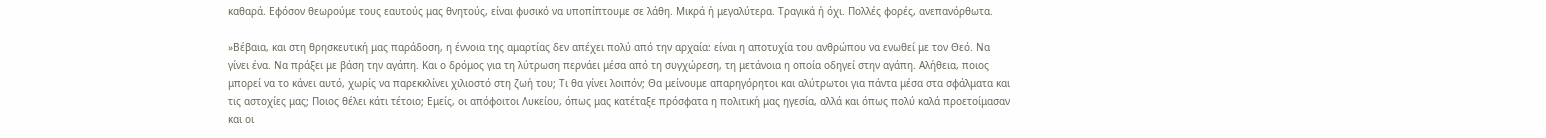καθαρά. Εφόσον θεωρούμε τους εαυτούς μας θνητούς, είναι φυσικό να υποπίπτουμε σε λάθη. Μικρά ή μεγαλύτερα. Τραγικά ή όχι. Πολλές φορές, ανεπανόρθωτα.

»Βέβαια, και στη θρησκευτική μας παράδοση, η έννοια της αμαρτίας δεν απέχει πολύ από την αρχαία: είναι η αποτυχία του ανθρώπου να ενωθεί με τον Θεό. Να γίνει ένα. Να πράξει με βάση την αγάπη. Και ο δρόμος για τη λύτρωση περνάει μέσα από τη συγχώρεση, τη μετάνοια η οποία οδηγεί στην αγάπη. Αλήθεια, ποιος μπορεί να το κάνει αυτό, χωρίς να παρεκκλίνει χιλιοστό στη ζωή του; Τι θα γίνει λοιπόν; Θα μείνουμε απαρηγόρητοι και αλύτρωτοι για πάντα μέσα στα σφάλματα και τις αστοχίες μας; Ποιος θέλει κάτι τέτοιο; Εμείς, οι απόφοιτοι Λυκείου, όπως μας κατέταξε πρόσφατα η πολιτική μας ηγεσία, αλλά και όπως πολύ καλά προετοίμασαν και οι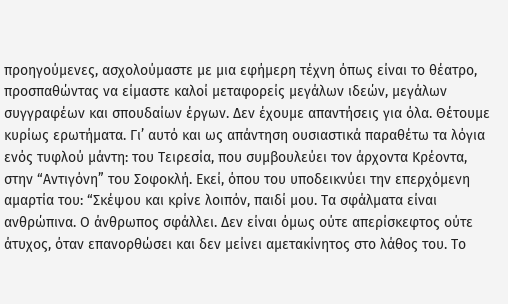προηγούμενες, ασχολούμαστε με μια εφήμερη τέχνη όπως είναι το θέατρο, προσπαθώντας να είμαστε καλοί μεταφορείς μεγάλων ιδεών, μεγάλων συγγραφέων και σπουδαίων έργων. Δεν έχουμε απαντήσεις για όλα. Θέτουμε κυρίως ερωτήματα. Γι’ αυτό και ως απάντηση ουσιαστικά παραθέτω τα λόγια ενός τυφλού μάντη: του Τειρεσία, που συμβουλεύει τον άρχοντα Κρέοντα, στην “Αντιγόνη” του Σοφοκλή. Εκεί, όπου του υποδεικνύει την επερχόμενη αμαρτία του: “Σκέψου και κρίνε λοιπόν, παιδί μου. Τα σφάλματα είναι ανθρώπινα. Ο άνθρωπος σφάλλει. Δεν είναι όμως ούτε απερίσκεφτος ούτε άτυχος, όταν επανορθώσει και δεν μείνει αμετακίνητος στο λάθος του. Το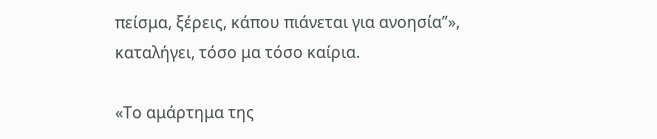πείσμα, ξέρεις, κάπου πιάνεται για ανοησία”», καταλήγει, τόσο μα τόσο καίρια.

«Το αμάρτημα της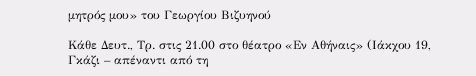μητρός μου» του Γεωργίου Βιζυηνού

Κάθε Δευτ., Τρ. στις 21.00 στο θέατρο «Εν Αθήναις» (Ιάκχου 19, Γκάζι – απέναντι από τη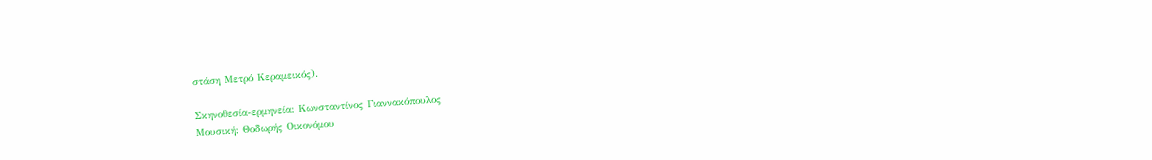στάση Μετρό Κεραμεικός).

Σκηνοθεσία-ερμηνεία: Κωνσταντίνος Γιαννακόπουλος
Μουσική: Θοδωρής Οικονόμου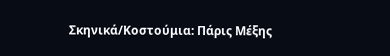Σκηνικά/Κοστούμια: Πάρις Μέξης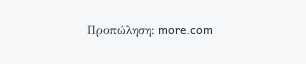Προπώληση: more.com